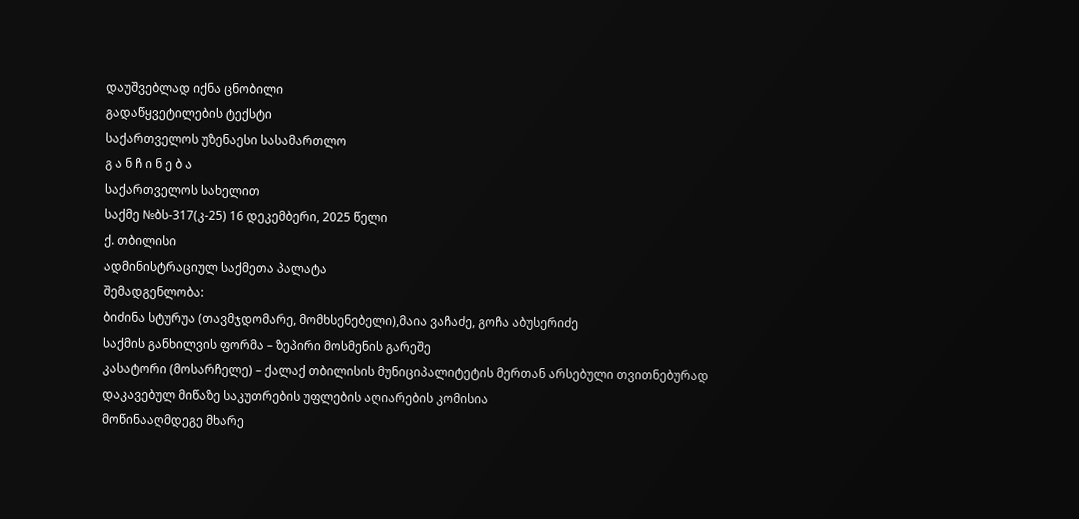დაუშვებლად იქნა ცნობილი
გადაწყვეტილების ტექსტი
საქართველოს უზენაესი სასამართლო
გ ა ნ ჩ ი ნ ე ბ ა
საქართველოს სახელით
საქმე №ბს-317(კ-25) 16 დეკემბერი, 2025 წელი
ქ. თბილისი
ადმინისტრაციულ საქმეთა პალატა
შემადგენლობა:
ბიძინა სტურუა (თავმჯდომარე, მომხსენებელი),მაია ვაჩაძე, გოჩა აბუსერიძე
საქმის განხილვის ფორმა – ზეპირი მოსმენის გარეშე
კასატორი (მოსარჩელე) – ქალაქ თბილისის მუნიციპალიტეტის მერთან არსებული თვითნებურად დაკავებულ მიწაზე საკუთრების უფლების აღიარების კომისია
მოწინააღმდეგე მხარე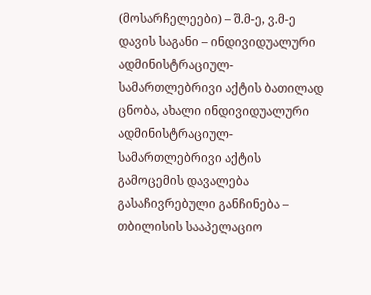(მოსარჩელეები) – შ.მ-ე, ვ.მ-ე
დავის საგანი – ინდივიდუალური ადმინისტრაციულ-სამართლებრივი აქტის ბათილად ცნობა, ახალი ინდივიდუალური ადმინისტრაციულ-სამართლებრივი აქტის გამოცემის დავალება
გასაჩივრებული განჩინება – თბილისის სააპელაციო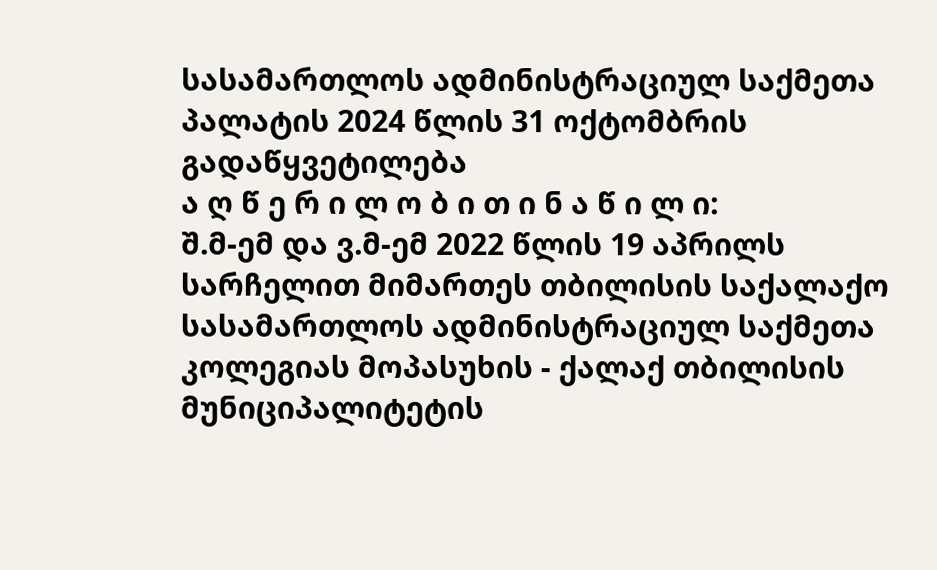სასამართლოს ადმინისტრაციულ საქმეთა პალატის 2024 წლის 31 ოქტომბრის გადაწყვეტილება
ა ღ წ ე რ ი ლ ო ბ ი თ ი ნ ა წ ი ლ ი:
შ.მ-ემ და ვ.მ-ემ 2022 წლის 19 აპრილს სარჩელით მიმართეს თბილისის საქალაქო სასამართლოს ადმინისტრაციულ საქმეთა კოლეგიას მოპასუხის - ქალაქ თბილისის მუნიციპალიტეტის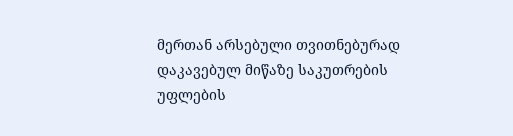მერთან არსებული თვითნებურად დაკავებულ მიწაზე საკუთრების უფლების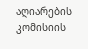აღიარების კომისიის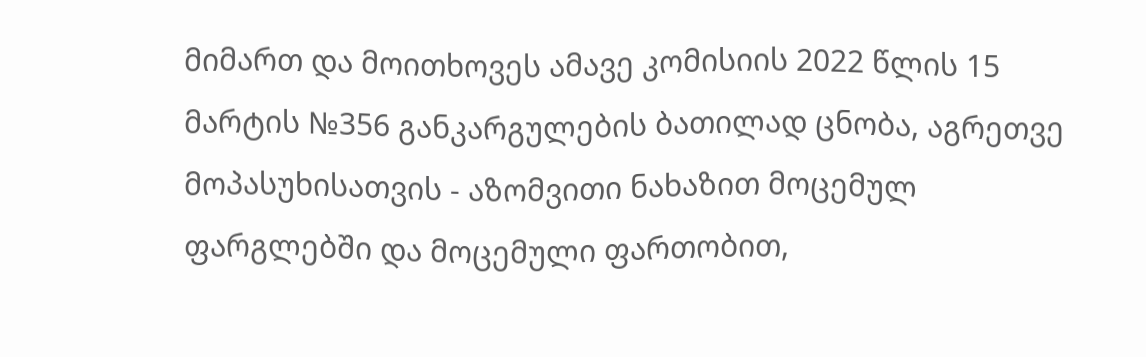მიმართ და მოითხოვეს ამავე კომისიის 2022 წლის 15 მარტის №356 განკარგულების ბათილად ცნობა, აგრეთვე მოპასუხისათვის - აზომვითი ნახაზით მოცემულ ფარგლებში და მოცემული ფართობით,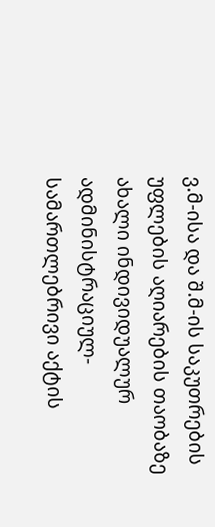ვ.მ-ისა და შ.მ-ის საკუთრების უფლების აღიარების თაობაზე ახალი ინდივიდუალურ ადმინისტრაციულ-სამართლებრივი აქტის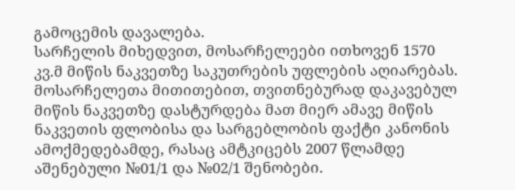გამოცემის დავალება.
სარჩელის მიხედვით, მოსარჩელეები ითხოვენ 1570 კვ.მ მიწის ნაკვეთზე საკუთრების უფლების აღიარებას. მოსარჩელეთა მითითებით, თვითნებურად დაკავებულ მიწის ნაკვეთზე დასტურდება მათ მიერ ამავე მიწის ნაკვეთის ფლობისა და სარგებლობის ფაქტი კანონის ამოქმედებამდე, რასაც ამტკიცებს 2007 წლამდე აშენებული №01/1 და №02/1 შენობები.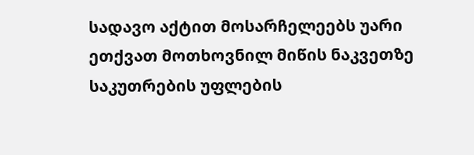სადავო აქტით მოსარჩელეებს უარი ეთქვათ მოთხოვნილ მიწის ნაკვეთზე საკუთრების უფლების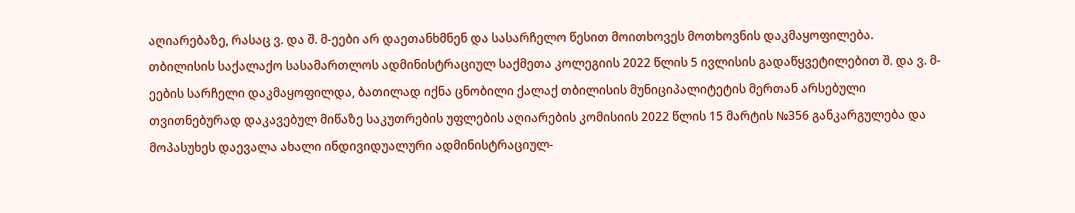აღიარებაზე, რასაც ვ. და შ. მ-ეები არ დაეთანხმნენ და სასარჩელო წესით მოითხოვეს მოთხოვნის დაკმაყოფილება.
თბილისის საქალაქო სასამართლოს ადმინისტრაციულ საქმეთა კოლეგიის 2022 წლის 5 ივლისის გადაწყვეტილებით შ. და ვ. მ-ეების სარჩელი დაკმაყოფილდა, ბათილად იქნა ცნობილი ქალაქ თბილისის მუნიციპალიტეტის მერთან არსებული თვითნებურად დაკავებულ მიწაზე საკუთრების უფლების აღიარების კომისიის 2022 წლის 15 მარტის №356 განკარგულება და მოპასუხეს დაევალა ახალი ინდივიდუალური ადმინისტრაციულ-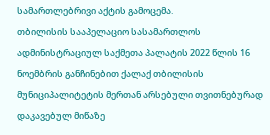სამართლებრივი აქტის გამოცემა.
თბილისის სააპელაციო სასამართლოს ადმინისტრაციულ საქმეთა პალატის 2022 წლის 16 ნოემბრის განჩინებით ქალაქ თბილისის მუნიციპალიტეტის მერთან არსებული თვითნებურად დაკავებულ მიწაზე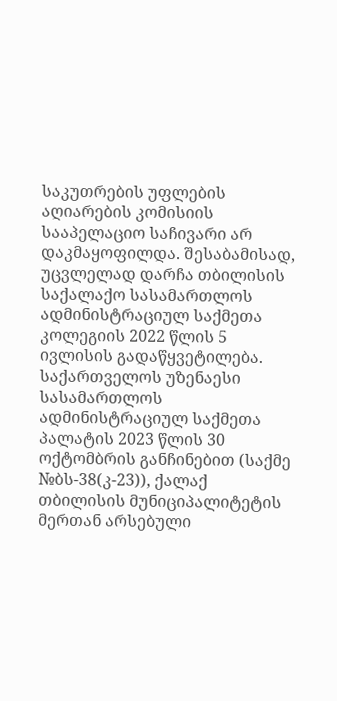საკუთრების უფლების აღიარების კომისიის სააპელაციო საჩივარი არ დაკმაყოფილდა. შესაბამისად, უცვლელად დარჩა თბილისის საქალაქო სასამართლოს ადმინისტრაციულ საქმეთა კოლეგიის 2022 წლის 5 ივლისის გადაწყვეტილება.
საქართველოს უზენაესი სასამართლოს ადმინისტრაციულ საქმეთა პალატის 2023 წლის 30 ოქტომბრის განჩინებით (საქმე №ბს-38(კ-23)), ქალაქ თბილისის მუნიციპალიტეტის მერთან არსებული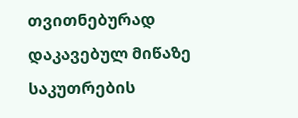თვითნებურად დაკავებულ მიწაზე საკუთრების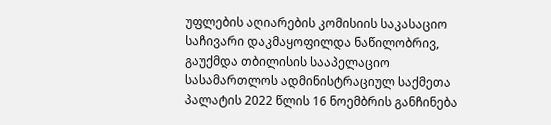უფლების აღიარების კომისიის საკასაციო საჩივარი დაკმაყოფილდა ნაწილობრივ, გაუქმდა თბილისის სააპელაციო სასამართლოს ადმინისტრაციულ საქმეთა პალატის 2022 წლის 16 ნოემბრის განჩინება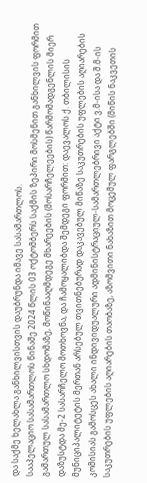და საქმე ხელახლა განხილვისთვის დაუბრუნდა იმავე სასამართლოს.
სააპელაციო სასამართლოს წინაშე 2024 წლის 03 ოქტომბერს საქმის ზეპირი მოსმენით განხილვის ფორმით გამართულ სასამართლო სხდომაზე, მოწინააღმდეგე მხარეების (მოსარჩელეების) წარმომადგენლის მიერ დაზუსტდა მე-2 სასარჩელო მოთხოვნა, და ჩამოყალიბდა შემდეგი ფორმით: დაევალოს ქ. თბილისის მუნიციპალიტეტის მერთან არსებულ თვითნებურად დაკავებულ მიწაზე საკუთრების უფლების აღიარების კომისიას გამოსცეს ახალი ინდივიდუალური ადმინისტრაციულ-სამართლებრივი აქტი ვ.მ-ისა და შ.მ-ის საკუთრების უფლების აღიარების თაობაზე, აზომვითი ნახაზით მოცემულ ფარგლებში (მიწის ნაკვეთის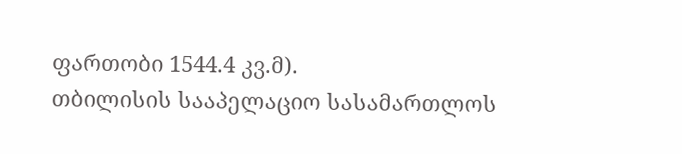ფართობი 1544.4 კვ.მ).
თბილისის სააპელაციო სასამართლოს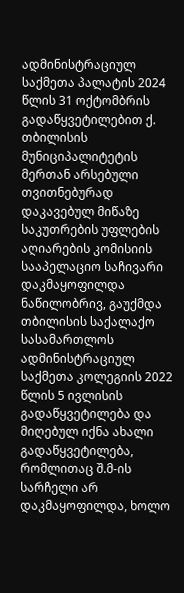ადმინისტრაციულ საქმეთა პალატის 2024 წლის 31 ოქტომბრის გადაწყვეტილებით ქ. თბილისის მუნიციპალიტეტის მერთან არსებული თვითნებურად დაკავებულ მიწაზე საკუთრების უფლების აღიარების კომისიის სააპელაციო საჩივარი დაკმაყოფილდა ნაწილობრივ, გაუქმდა თბილისის საქალაქო სასამართლოს ადმინისტრაციულ საქმეთა კოლეგიის 2022 წლის 5 ივლისის გადაწყვეტილება და მიღებულ იქნა ახალი გადაწყვეტილება, რომლითაც შ.მ-ის სარჩელი არ დაკმაყოფილდა, ხოლო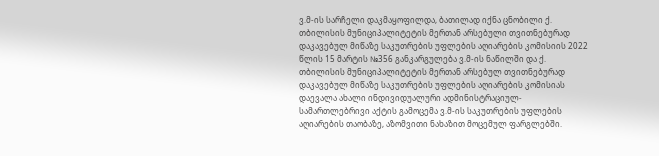ვ.მ-ის სარჩელი დაკმაყოფილდა, ბათილად იქნა ცნობილი ქ. თბილისის მუნიციპალიტეტის მერთან არსებული თვითნებურად დაკავებულ მიწაზე საკუთრების უფლების აღიარების კომისიის 2022 წლის 15 მარტის №356 განკარგულება ვ.მ-ის ნაწილში და ქ. თბილისის მუნიციპალიტეტის მერთან არსებულ თვითნებურად დაკავებულ მიწაზე საკუთრების უფლების აღიარების კომისიას დაევალა ახალი ინდივიდუალური ადმინისტრაციულ-სამართლებრივი აქტის გამოცემა ვ.მ-ის საკუთრების უფლების აღიარების თაობაზე, აზომვითი ნახაზით მოცემულ ფარგლებში.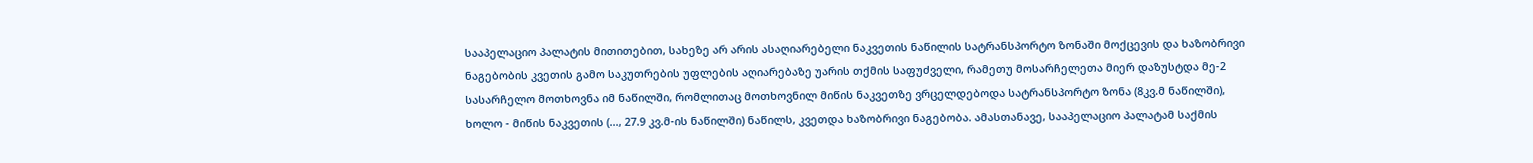სააპელაციო პალატის მითითებით, სახეზე არ არის ასაღიარებელი ნაკვეთის ნაწილის სატრანსპორტო ზონაში მოქცევის და ხაზობრივი ნაგებობის კვეთის გამო საკუთრების უფლების აღიარებაზე უარის თქმის საფუძველი, რამეთუ მოსარჩელეთა მიერ დაზუსტდა მე-2 სასარჩელო მოთხოვნა იმ ნაწილში, რომლითაც მოთხოვნილ მიწის ნაკვეთზე ვრცელდებოდა სატრანსპორტო ზონა (8კვ.მ ნაწილში), ხოლო - მიწის ნაკვეთის (..., 27.9 კვ.მ-ის ნაწილში) ნაწილს, კვეთდა ხაზობრივი ნაგებობა. ამასთანავე, სააპელაციო პალატამ საქმის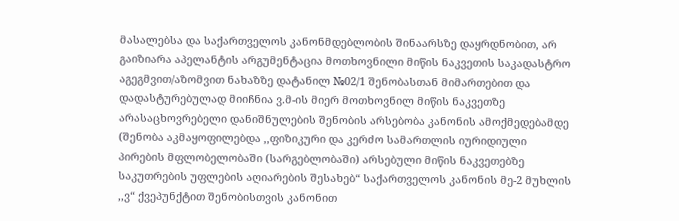მასალებსა და საქართველოს კანონმდებლობის შინაარსზე დაყრდნობით, არ გაიზიარა აპელანტის არგუმენტაცია მოთხოვნილი მიწის ნაკვეთის საკადასტრო აგეგმვით/აზომვით ნახაზზე დატანილ №02/1 შენობასთან მიმართებით და დადასტურებულად მიიჩნია ვ.მ-ის მიერ მოთხოვნილ მიწის ნაკვეთზე არასაცხოვრებელი დანიშნულების შენობის არსებობა კანონის ამოქმედებამდე (შენობა აკმაყოფილებდა ,,ფიზიკური და კერძო სამართლის იურიდიული პირების მფლობელობაში (სარგებლობაში) არსებული მიწის ნაკვეთებზე საკუთრების უფლების აღიარების შესახებ“ საქართველოს კანონის მე-2 მუხლის ,,ვ“ ქვეპუნქტით შენობისთვის კანონით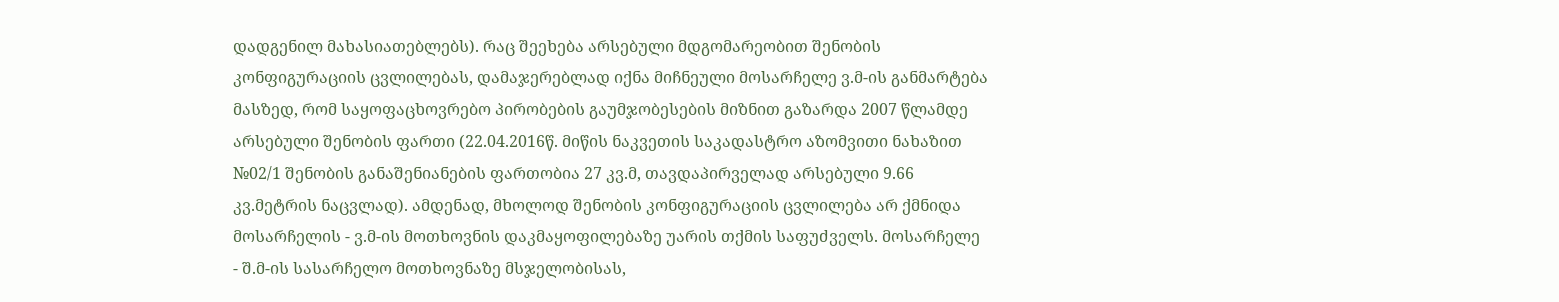დადგენილ მახასიათებლებს). რაც შეეხება არსებული მდგომარეობით შენობის კონფიგურაციის ცვლილებას, დამაჯერებლად იქნა მიჩნეული მოსარჩელე ვ.მ-ის განმარტება მასზედ, რომ საყოფაცხოვრებო პირობების გაუმჯობესების მიზნით გაზარდა 2007 წლამდე არსებული შენობის ფართი (22.04.2016წ. მიწის ნაკვეთის საკადასტრო აზომვითი ნახაზით №02/1 შენობის განაშენიანების ფართობია 27 კვ.მ, თავდაპირველად არსებული 9.66 კვ.მეტრის ნაცვლად). ამდენად, მხოლოდ შენობის კონფიგურაციის ცვლილება არ ქმნიდა მოსარჩელის - ვ.მ-ის მოთხოვნის დაკმაყოფილებაზე უარის თქმის საფუძველს. მოსარჩელე - შ.მ-ის სასარჩელო მოთხოვნაზე მსჯელობისას,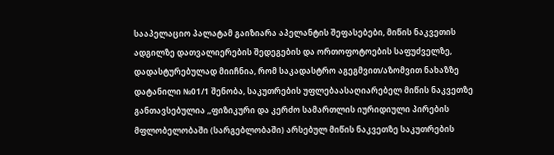სააპელაციო პალატამ გაიზიარა აპელანტის შეფასებები, მიწის ნაკვეთის ადგილზე დათვალიერების შედეგების და ორთოფოტოების საფუძველზე, დადასტურებულად მიიჩნია, რომ საკადასტრო აგეგმვით/აზომვით ნახაზზე დატანილი №01/1 შენობა, საკუთრების უფლებაასაღიარებელ მიწის ნაკვეთზე განთავსებულია ,,ფიზიკური და კერძო სამართლის იურიდიული პირების მფლობელობაში (სარგებლობაში) არსებულ მიწის ნაკვეთზე საკუთრების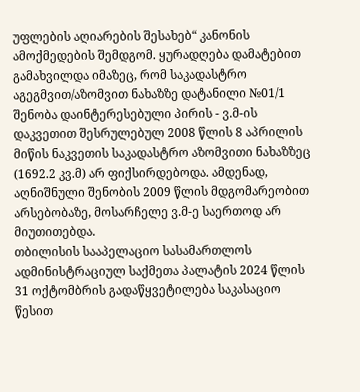უფლების აღიარების შესახებ“ კანონის ამოქმედების შემდგომ. ყურადღება დამატებით გამახვილდა იმაზეც, რომ საკადასტრო აგეგმვით/აზომვით ნახაზზე დატანილი №01/1 შენობა დაინტერესებული პირის - ვ.მ-ის დაკვეთით შესრულებულ 2008 წლის 8 აპრილის მიწის ნაკვეთის საკადასტრო აზომვითი ნახაზზეც (1692.2 კვ.მ) არ ფიქსირდებოდა. ამდენად, აღნიშნული შენობის 2009 წლის მდგომარეობით არსებობაზე, მოსარჩელე ვ.მ-ე საერთოდ არ მიუთითებდა.
თბილისის სააპელაციო სასამართლოს ადმინისტრაციულ საქმეთა პალატის 2024 წლის 31 ოქტომბრის გადაწყვეტილება საკასაციო წესით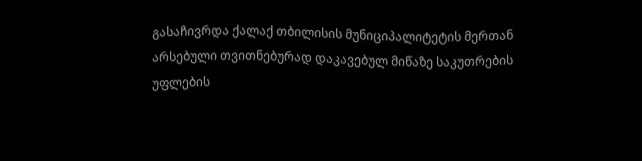გასაჩივრდა ქალაქ თბილისის მუნიციპალიტეტის მერთან არსებული თვითნებურად დაკავებულ მიწაზე საკუთრების უფლების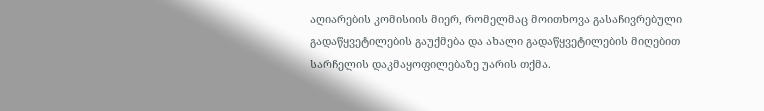აღიარების კომისიის მიერ, რომელმაც მოითხოვა გასაჩივრებული გადაწყვეტილების გაუქმება და ახალი გადაწყვეტილების მიღებით სარჩელის დაკმაყოფილებაზე უარის თქმა.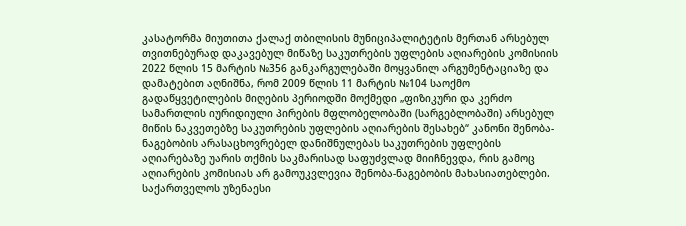კასატორმა მიუთითა ქალაქ თბილისის მუნიციპალიტეტის მერთან არსებულ თვითნებურად დაკავებულ მიწაზე საკუთრების უფლების აღიარების კომისიის 2022 წლის 15 მარტის №356 განკარგულებაში მოყვანილ არგუმენტაციაზე და დამატებით აღნიშნა, რომ 2009 წლის 11 მარტის №104 საოქმო გადაწყვეტილების მიღების პერიოდში მოქმედი „ფიზიკური და კერძო სამართლის იურიდიული პირების მფლობელობაში (სარგებლობაში) არსებულ მიწის ნაკვეთებზე საკუთრების უფლების აღიარების შესახებ“ კანონი შენობა-ნაგებობის არასაცხოვრებელ დანიშნულებას საკუთრების უფლების აღიარებაზე უარის თქმის საკმარისად საფუძვლად მიიჩნევდა, რის გამოც აღიარების კომისიას არ გამოუკვლევია შენობა-ნაგებობის მახასიათებლები.
საქართველოს უზენაესი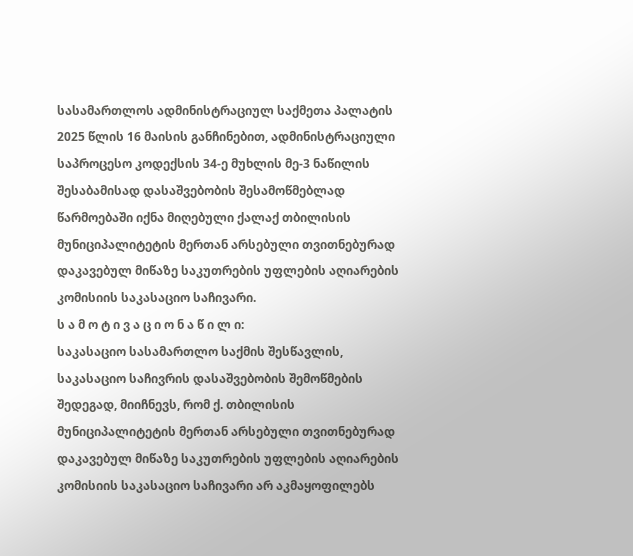სასამართლოს ადმინისტრაციულ საქმეთა პალატის 2025 წლის 16 მაისის განჩინებით, ადმინისტრაციული საპროცესო კოდექსის 34-ე მუხლის მე-3 ნაწილის შესაბამისად დასაშვებობის შესამოწმებლად წარმოებაში იქნა მიღებული ქალაქ თბილისის მუნიციპალიტეტის მერთან არსებული თვითნებურად დაკავებულ მიწაზე საკუთრების უფლების აღიარების კომისიის საკასაციო საჩივარი.
ს ა მ ო ტ ი ვ ა ც ი ო ნ ა წ ი ლ ი:
საკასაციო სასამართლო საქმის შესწავლის, საკასაციო საჩივრის დასაშვებობის შემოწმების შედეგად, მიიჩნევს, რომ ქ. თბილისის მუნიციპალიტეტის მერთან არსებული თვითნებურად დაკავებულ მიწაზე საკუთრების უფლების აღიარების კომისიის საკასაციო საჩივარი არ აკმაყოფილებს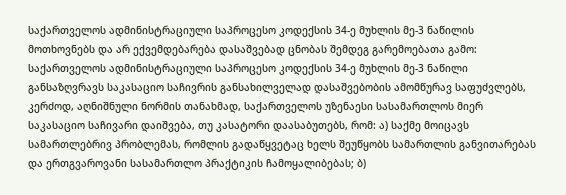საქართველოს ადმინისტრაციული საპროცესო კოდექსის 34-ე მუხლის მე-3 ნაწილის მოთხოვნებს და არ ექვემდებარება დასაშვებად ცნობას შემდეგ გარემოებათა გამო:
საქართველოს ადმინისტრაციული საპროცესო კოდექსის 34-ე მუხლის მე-3 ნაწილი განსაზღვრავს საკასაციო საჩივრის განსახილველად დასაშვებობის ამომწურავ საფუძვლებს, კერძოდ, აღნიშნული ნორმის თანახმად, საქართველოს უზენაესი სასამართლოს მიერ საკასაციო საჩივარი დაიშვება, თუ კასატორი დაასაბუთებს, რომ: ა) საქმე მოიცავს სამართლებრივ პრობლემას, რომლის გადაწყვეტაც ხელს შეუწყობს სამართლის განვითარებას და ერთგვაროვანი სასამართლო პრაქტიკის ჩამოყალიბებას; ბ)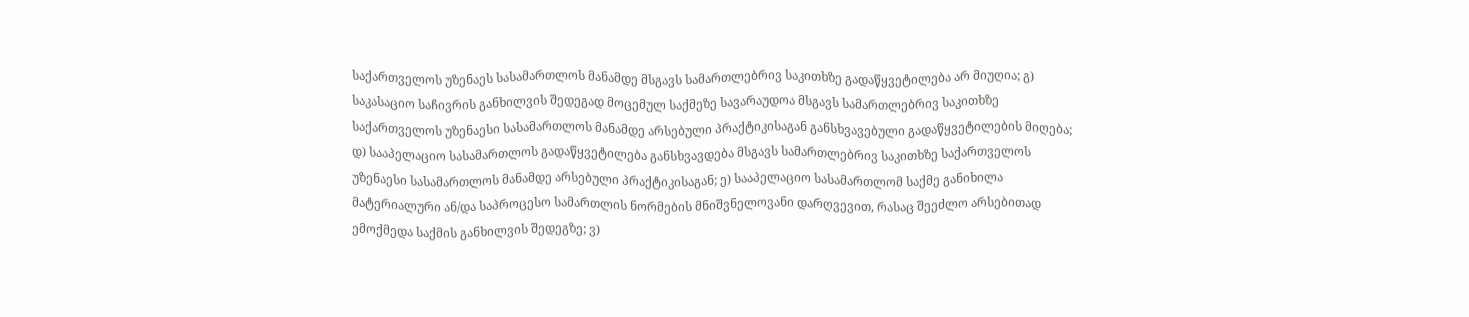საქართველოს უზენაეს სასამართლოს მანამდე მსგავს სამართლებრივ საკითხზე გადაწყვეტილება არ მიუღია; გ) საკასაციო საჩივრის განხილვის შედეგად მოცემულ საქმეზე სავარაუდოა მსგავს სამართლებრივ საკითხზე საქართველოს უზენაესი სასამართლოს მანამდე არსებული პრაქტიკისაგან განსხვავებული გადაწყვეტილების მიღება; დ) სააპელაციო სასამართლოს გადაწყვეტილება განსხვავდება მსგავს სამართლებრივ საკითხზე საქართველოს უზენაესი სასამართლოს მანამდე არსებული პრაქტიკისაგან; ე) სააპელაციო სასამართლომ საქმე განიხილა მატერიალური ან/და საპროცესო სამართლის ნორმების მნიშვნელოვანი დარღვევით, რასაც შეეძლო არსებითად ემოქმედა საქმის განხილვის შედეგზე; ვ)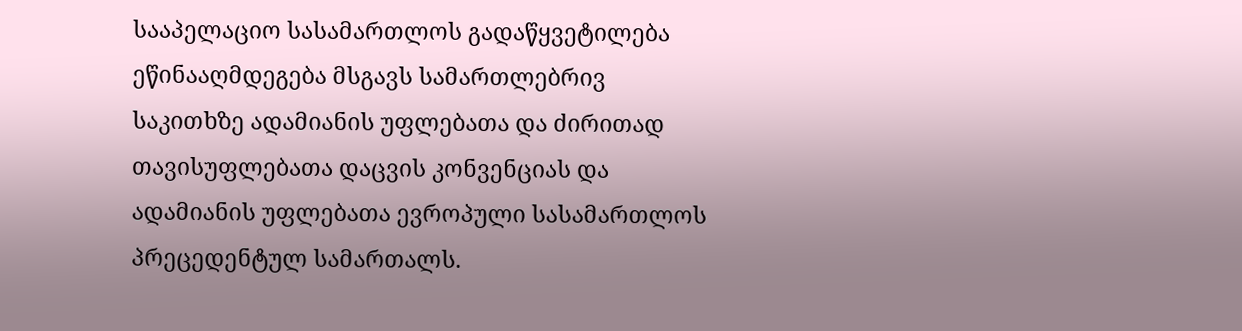სააპელაციო სასამართლოს გადაწყვეტილება ეწინააღმდეგება მსგავს სამართლებრივ საკითხზე ადამიანის უფლებათა და ძირითად თავისუფლებათა დაცვის კონვენციას და ადამიანის უფლებათა ევროპული სასამართლოს პრეცედენტულ სამართალს.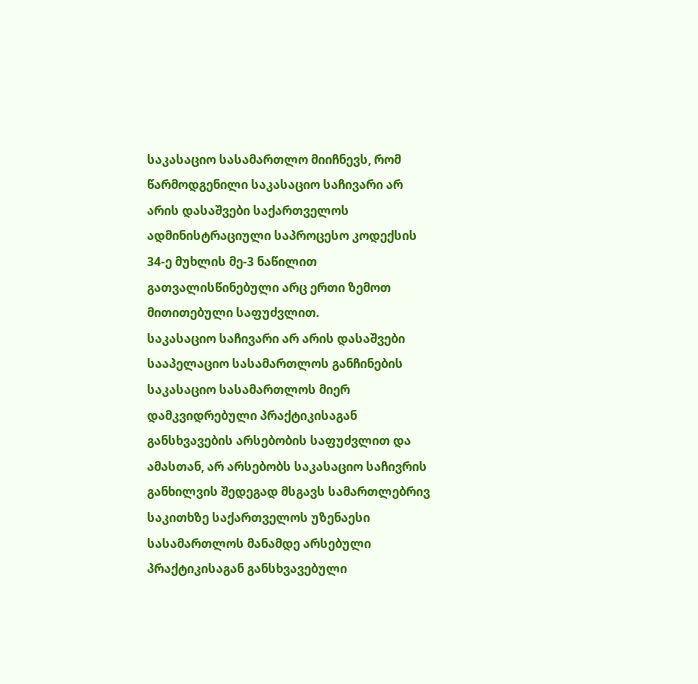საკასაციო სასამართლო მიიჩნევს, რომ წარმოდგენილი საკასაციო საჩივარი არ არის დასაშვები საქართველოს ადმინისტრაციული საპროცესო კოდექსის 34-ე მუხლის მე-3 ნაწილით გათვალისწინებული არც ერთი ზემოთ მითითებული საფუძვლით.
საკასაციო საჩივარი არ არის დასაშვები სააპელაციო სასამართლოს განჩინების საკასაციო სასამართლოს მიერ დამკვიდრებული პრაქტიკისაგან განსხვავების არსებობის საფუძვლით და ამასთან, არ არსებობს საკასაციო საჩივრის განხილვის შედეგად მსგავს სამართლებრივ საკითხზე საქართველოს უზენაესი სასამართლოს მანამდე არსებული პრაქტიკისაგან განსხვავებული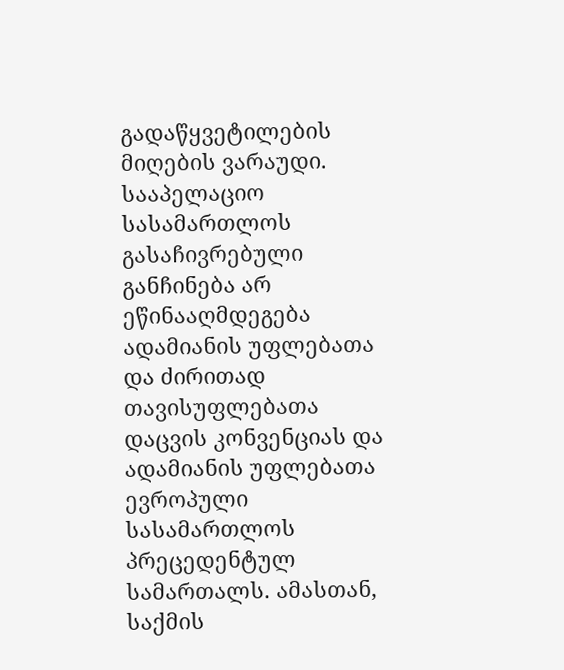გადაწყვეტილების მიღების ვარაუდი. სააპელაციო სასამართლოს გასაჩივრებული განჩინება არ ეწინააღმდეგება ადამიანის უფლებათა და ძირითად თავისუფლებათა დაცვის კონვენციას და ადამიანის უფლებათა ევროპული სასამართლოს პრეცედენტულ სამართალს. ამასთან, საქმის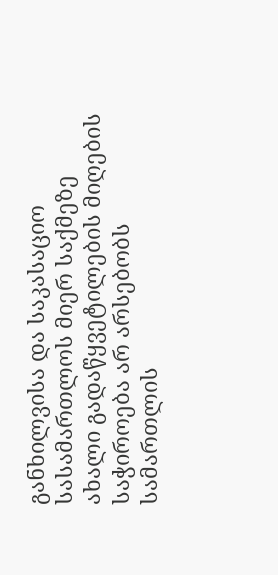განხილვისა და საკასაციო სასამართლოს მიერ საქმეზე ახალი გადაწყვეტილების მიღების საჭიროება არ არსებობს სამართლის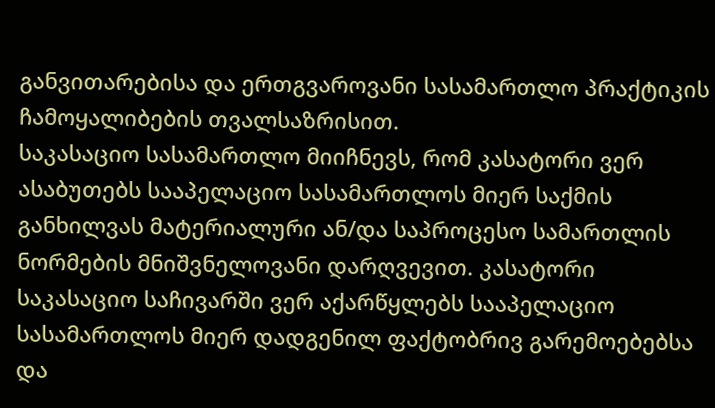განვითარებისა და ერთგვაროვანი სასამართლო პრაქტიკის ჩამოყალიბების თვალსაზრისით.
საკასაციო სასამართლო მიიჩნევს, რომ კასატორი ვერ ასაბუთებს სააპელაციო სასამართლოს მიერ საქმის განხილვას მატერიალური ან/და საპროცესო სამართლის ნორმების მნიშვნელოვანი დარღვევით. კასატორი საკასაციო საჩივარში ვერ აქარწყლებს სააპელაციო სასამართლოს მიერ დადგენილ ფაქტობრივ გარემოებებსა და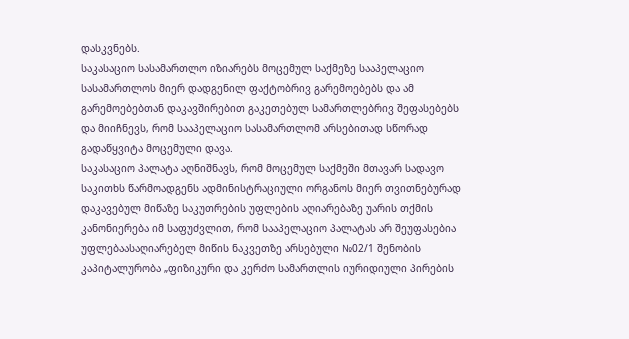დასკვნებს.
საკასაციო სასამართლო იზიარებს მოცემულ საქმეზე სააპელაციო სასამართლოს მიერ დადგენილ ფაქტობრივ გარემოებებს და ამ გარემოებებთან დაკავშირებით გაკეთებულ სამართლებრივ შეფასებებს და მიიჩნევს, რომ სააპელაციო სასამართლომ არსებითად სწორად გადაწყვიტა მოცემული დავა.
საკასაციო პალატა აღნიშნავს, რომ მოცემულ საქმეში მთავარ სადავო საკითხს წარმოადგენს ადმინისტრაციული ორგანოს მიერ თვითნებურად დაკავებულ მიწაზე საკუთრების უფლების აღიარებაზე უარის თქმის კანონიერება იმ საფუძვლით, რომ სააპელაციო პალატას არ შეუფასებია უფლებაასაღიარებელ მიწის ნაკვეთზე არსებული №02/1 შენობის კაპიტალურობა „ფიზიკური და კერძო სამართლის იურიდიული პირების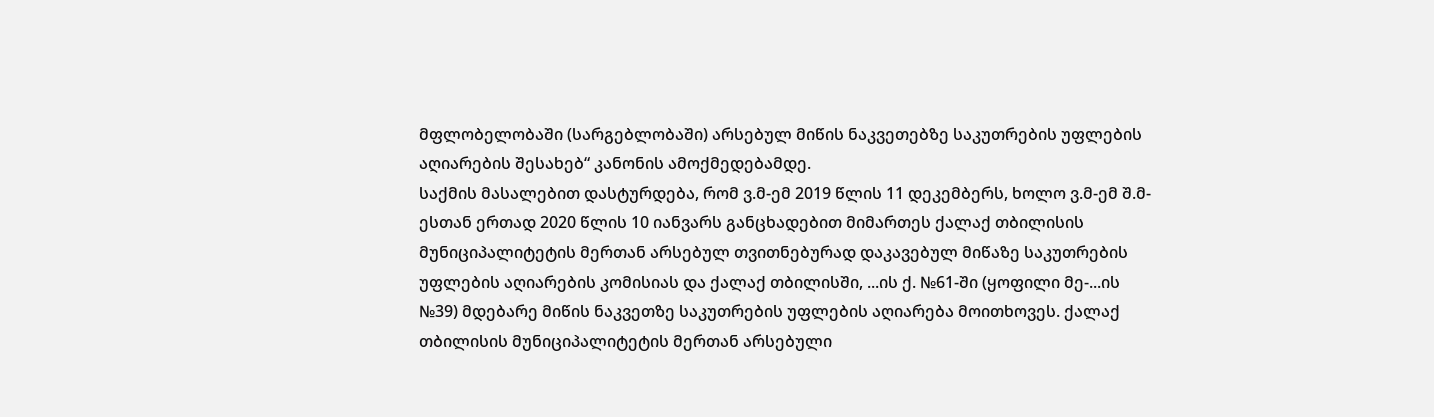მფლობელობაში (სარგებლობაში) არსებულ მიწის ნაკვეთებზე საკუთრების უფლების აღიარების შესახებ“ კანონის ამოქმედებამდე.
საქმის მასალებით დასტურდება, რომ ვ.მ-ემ 2019 წლის 11 დეკემბერს, ხოლო ვ.მ-ემ შ.მ-ესთან ერთად 2020 წლის 10 იანვარს განცხადებით მიმართეს ქალაქ თბილისის მუნიციპალიტეტის მერთან არსებულ თვითნებურად დაკავებულ მიწაზე საკუთრების უფლების აღიარების კომისიას და ქალაქ თბილისში, ...ის ქ. №61-ში (ყოფილი მე-...ის №39) მდებარე მიწის ნაკვეთზე საკუთრების უფლების აღიარება მოითხოვეს. ქალაქ თბილისის მუნიციპალიტეტის მერთან არსებული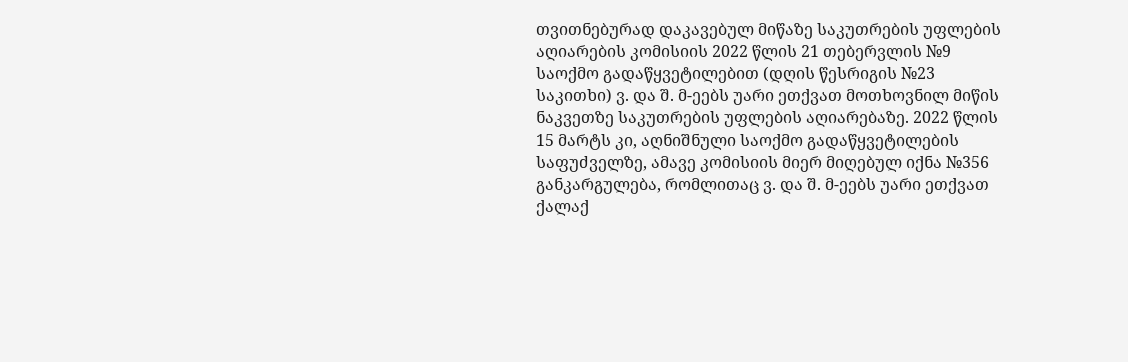თვითნებურად დაკავებულ მიწაზე საკუთრების უფლების აღიარების კომისიის 2022 წლის 21 თებერვლის №9 საოქმო გადაწყვეტილებით (დღის წესრიგის №23 საკითხი) ვ. და შ. მ-ეებს უარი ეთქვათ მოთხოვნილ მიწის ნაკვეთზე საკუთრების უფლების აღიარებაზე. 2022 წლის 15 მარტს კი, აღნიშნული საოქმო გადაწყვეტილების საფუძველზე, ამავე კომისიის მიერ მიღებულ იქნა №356 განკარგულება, რომლითაც ვ. და შ. მ-ეებს უარი ეთქვათ ქალაქ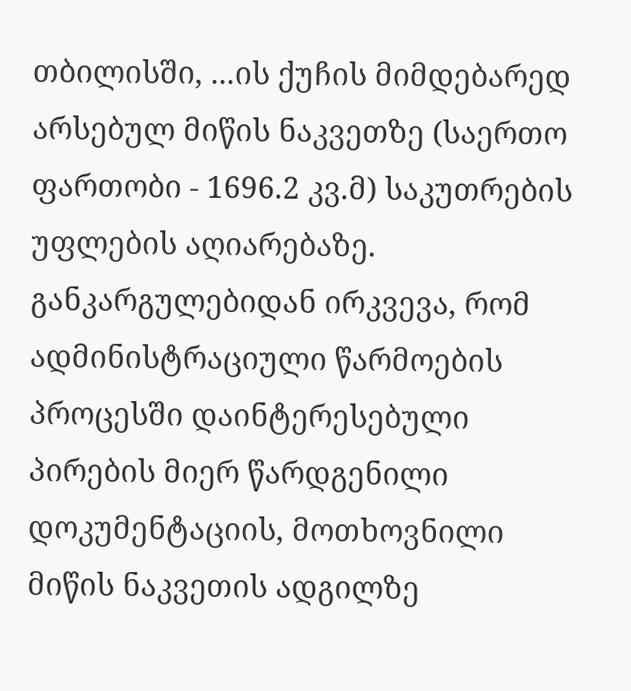თბილისში, ...ის ქუჩის მიმდებარედ არსებულ მიწის ნაკვეთზე (საერთო ფართობი - 1696.2 კვ.მ) საკუთრების უფლების აღიარებაზე. განკარგულებიდან ირკვევა, რომ ადმინისტრაციული წარმოების პროცესში დაინტერესებული პირების მიერ წარდგენილი დოკუმენტაციის, მოთხოვნილი მიწის ნაკვეთის ადგილზე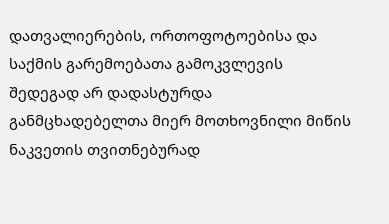დათვალიერების, ორთოფოტოებისა და საქმის გარემოებათა გამოკვლევის შედეგად არ დადასტურდა განმცხადებელთა მიერ მოთხოვნილი მიწის ნაკვეთის თვითნებურად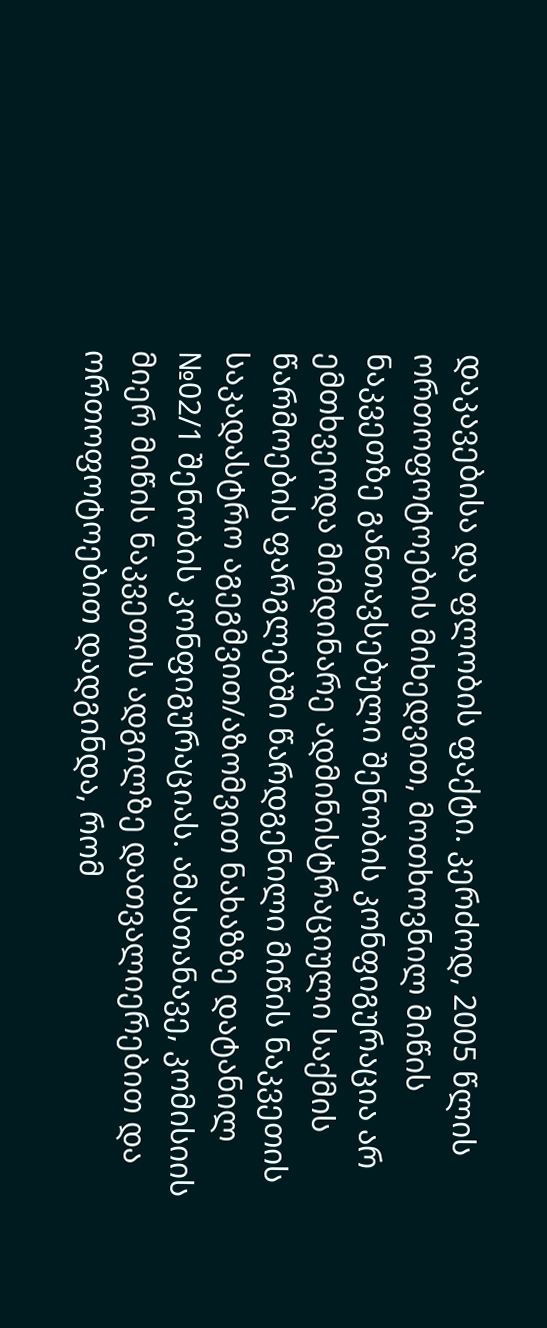დაკავებისა და ფლობის ფაქტი. კერძოდ, 2005 წლის ორთოფოტოების მიხედვით, მოთხოვნილ მიწის ნაკვეთზე განთავსებული შენობის კონფიგურაცია არ ემთხვეოდა მიმდინარე ადმინისტრაციული საქმის წარმოების ფარგლებში წარდგენილი მიწის ნაკვეთის საკადასტრო აგეგმვით/აზომვით ნახაზზე დატანილ №02/1 შენობის კონფიგურაციას. ამასთანავე, კომისიის მიერ მიწის ნაკვეთის ადგილზე დათვალიერებით და ორთოფოტოებით დადგინდა, რომ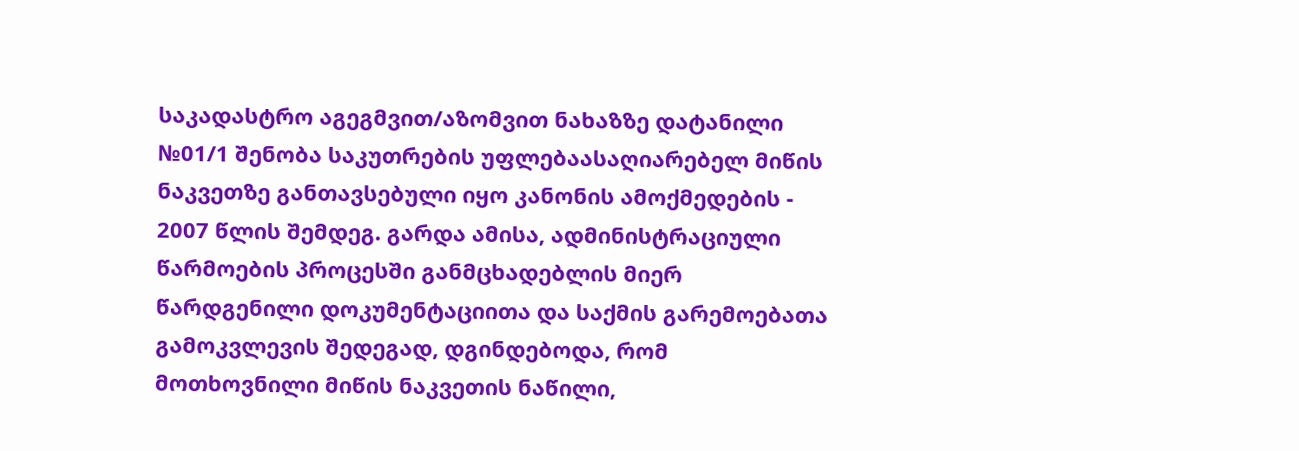საკადასტრო აგეგმვით/აზომვით ნახაზზე დატანილი №01/1 შენობა საკუთრების უფლებაასაღიარებელ მიწის ნაკვეთზე განთავსებული იყო კანონის ამოქმედების - 2007 წლის შემდეგ. გარდა ამისა, ადმინისტრაციული წარმოების პროცესში განმცხადებლის მიერ წარდგენილი დოკუმენტაციითა და საქმის გარემოებათა გამოკვლევის შედეგად, დგინდებოდა, რომ მოთხოვნილი მიწის ნაკვეთის ნაწილი,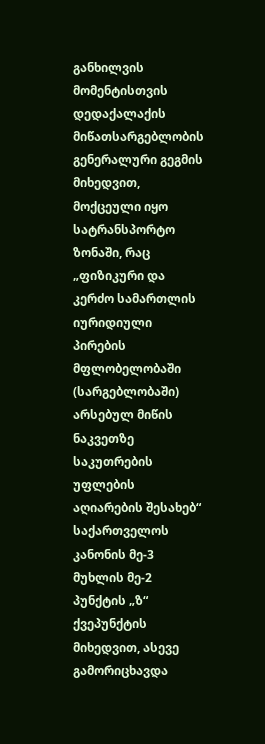განხილვის მომენტისთვის დედაქალაქის მიწათსარგებლობის გენერალური გეგმის მიხედვით, მოქცეული იყო სატრანსპორტო ზონაში, რაც „ფიზიკური და კერძო სამართლის იურიდიული პირების მფლობელობაში (სარგებლობაში) არსებულ მიწის ნაკვეთზე საკუთრების უფლების აღიარების შესახებ“ საქართველოს კანონის მე-3 მუხლის მე-2 პუნქტის „ზ“ ქვეპუნქტის მიხედვით, ასევე გამორიცხავდა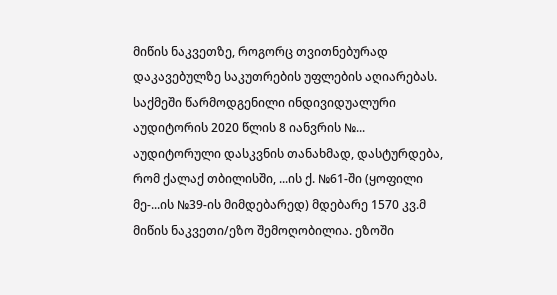მიწის ნაკვეთზე, როგორც თვითნებურად დაკავებულზე საკუთრების უფლების აღიარებას. საქმეში წარმოდგენილი ინდივიდუალური აუდიტორის 2020 წლის 8 იანვრის №... აუდიტორული დასკვნის თანახმად, დასტურდება, რომ ქალაქ თბილისში, ...ის ქ. №61-ში (ყოფილი მე-...ის №39-ის მიმდებარედ) მდებარე 1570 კვ.მ მიწის ნაკვეთი/ეზო შემოღობილია. ეზოში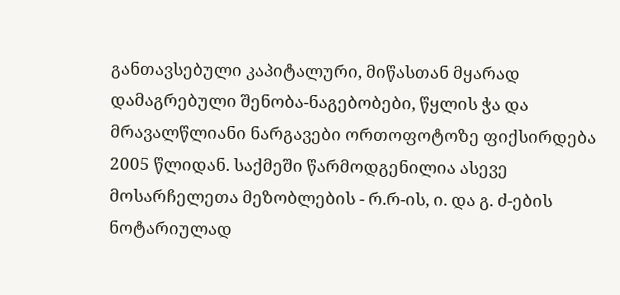განთავსებული კაპიტალური, მიწასთან მყარად დამაგრებული შენობა-ნაგებობები, წყლის ჭა და მრავალწლიანი ნარგავები ორთოფოტოზე ფიქსირდება 2005 წლიდან. საქმეში წარმოდგენილია ასევე მოსარჩელეთა მეზობლების - რ.რ-ის, ი. და გ. ძ-ების ნოტარიულად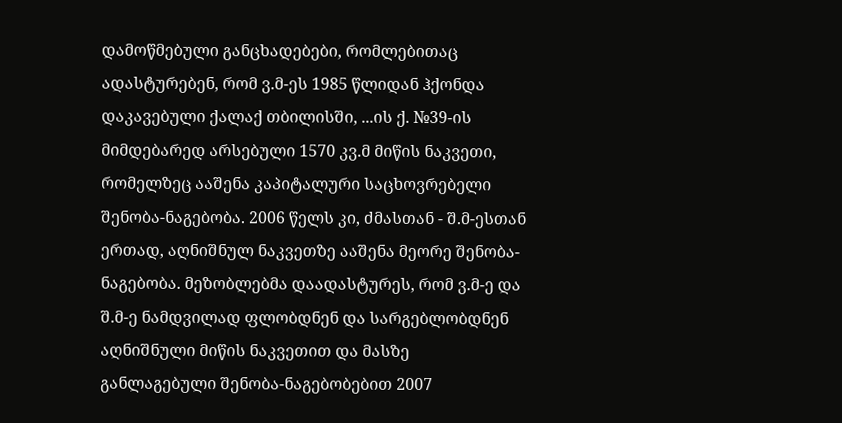დამოწმებული განცხადებები, რომლებითაც ადასტურებენ, რომ ვ.მ-ეს 1985 წლიდან ჰქონდა დაკავებული ქალაქ თბილისში, ...ის ქ. №39-ის მიმდებარედ არსებული 1570 კვ.მ მიწის ნაკვეთი, რომელზეც ააშენა კაპიტალური საცხოვრებელი შენობა-ნაგებობა. 2006 წელს კი, ძმასთან - შ.მ-ესთან ერთად, აღნიშნულ ნაკვეთზე ააშენა მეორე შენობა-ნაგებობა. მეზობლებმა დაადასტურეს, რომ ვ.მ-ე და შ.მ-ე ნამდვილად ფლობდნენ და სარგებლობდნენ აღნიშნული მიწის ნაკვეთით და მასზე განლაგებული შენობა-ნაგებობებით 2007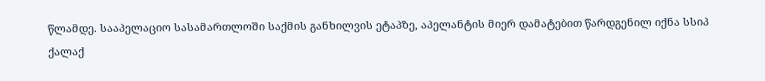წლამდე. სააპელაციო სასამართლოში საქმის განხილვის ეტაპზე, აპელანტის მიერ დამატებით წარდგენილ იქნა სსიპ ქალაქ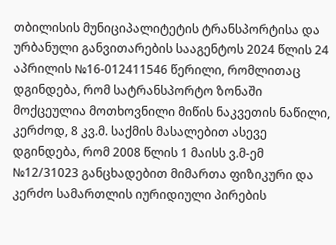თბილისის მუნიციპალიტეტის ტრანსპორტისა და ურბანული განვითარების სააგენტოს 2024 წლის 24 აპრილის №16-012411546 წერილი, რომლითაც დგინდება, რომ სატრანსპორტო ზონაში მოქცეულია მოთხოვნილი მიწის ნაკვეთის ნაწილი, კერძოდ, 8 კვ.მ. საქმის მასალებით ასევე დგინდება, რომ 2008 წლის 1 მაისს ვ.მ-ემ №12/31023 განცხადებით მიმართა ფიზიკური და კერძო სამართლის იურიდიული პირების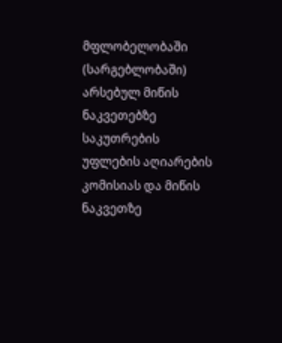მფლობელობაში (სარგებლობაში) არსებულ მიწის ნაკვეთებზე საკუთრების უფლების აღიარების კომისიას და მიწის ნაკვეთზე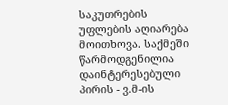საკუთრების უფლების აღიარება მოითხოვა. საქმეში წარმოდგენილია დაინტერესებული პირის - ვ.მ-ის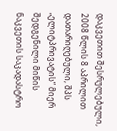დაკვეთით შესრულებული, 2008 წლის 8 აპრილით დათარიღებული, შპს „ელიტპრივატის“ მიერ შედგენილი მიწის ნაკვეთის საკადასტრო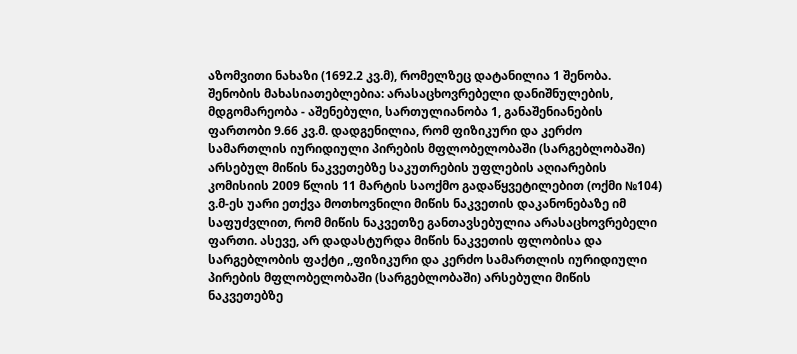აზომვითი ნახაზი (1692.2 კვ.მ), რომელზეც დატანილია 1 შენობა. შენობის მახასიათებლებია: არასაცხოვრებელი დანიშნულების, მდგომარეობა - აშენებული, სართულიანობა 1, განაშენიანების ფართობი 9.66 კვ.მ. დადგენილია, რომ ფიზიკური და კერძო სამართლის იურიდიული პირების მფლობელობაში (სარგებლობაში) არსებულ მიწის ნაკვეთებზე საკუთრების უფლების აღიარების კომისიის 2009 წლის 11 მარტის საოქმო გადაწყვეტილებით (ოქმი №104) ვ.მ-ეს უარი ეთქვა მოთხოვნილი მიწის ნაკვეთის დაკანონებაზე იმ საფუძვლით, რომ მიწის ნაკვეთზე განთავსებულია არასაცხოვრებელი ფართი. ასევე, არ დადასტურდა მიწის ნაკვეთის ფლობისა და სარგებლობის ფაქტი ,,ფიზიკური და კერძო სამართლის იურიდიული პირების მფლობელობაში (სარგებლობაში) არსებული მიწის ნაკვეთებზე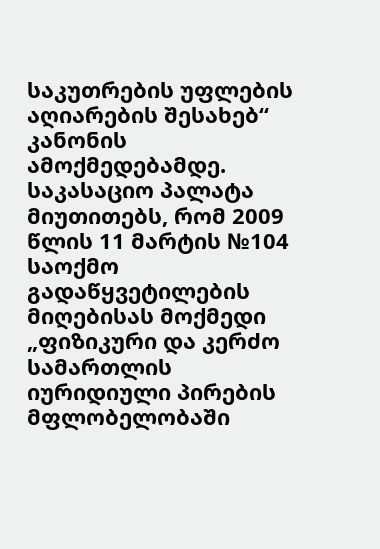საკუთრების უფლების აღიარების შესახებ“ კანონის ამოქმედებამდე.
საკასაციო პალატა მიუთითებს, რომ 2009 წლის 11 მარტის №104 საოქმო გადაწყვეტილების მიღებისას მოქმედი „ფიზიკური და კერძო სამართლის იურიდიული პირების მფლობელობაში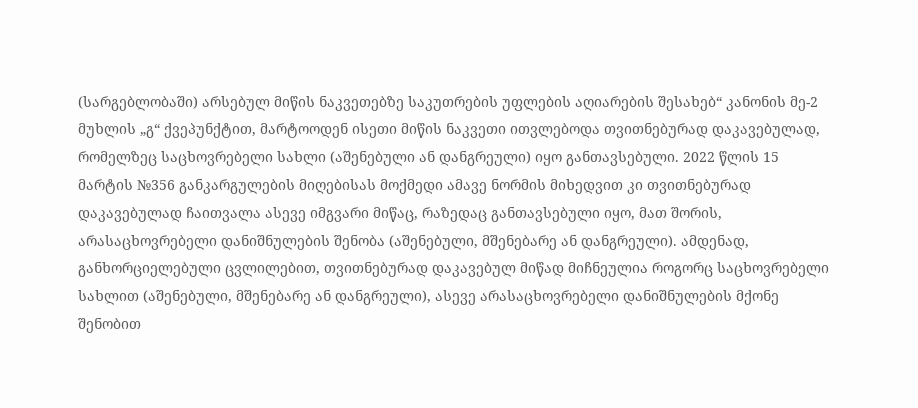(სარგებლობაში) არსებულ მიწის ნაკვეთებზე საკუთრების უფლების აღიარების შესახებ“ კანონის მე-2 მუხლის „გ“ ქვეპუნქტით, მარტოოდენ ისეთი მიწის ნაკვეთი ითვლებოდა თვითნებურად დაკავებულად, რომელზეც საცხოვრებელი სახლი (აშენებული ან დანგრეული) იყო განთავსებული. 2022 წლის 15 მარტის №356 განკარგულების მიღებისას მოქმედი ამავე ნორმის მიხედვით კი თვითნებურად დაკავებულად ჩაითვალა ასევე იმგვარი მიწაც, რაზედაც განთავსებული იყო, მათ შორის, არასაცხოვრებელი დანიშნულების შენობა (აშენებული, მშენებარე ან დანგრეული). ამდენად, განხორციელებული ცვლილებით, თვითნებურად დაკავებულ მიწად მიჩნეულია როგორც საცხოვრებელი სახლით (აშენებული, მშენებარე ან დანგრეული), ასევე არასაცხოვრებელი დანიშნულების მქონე შენობით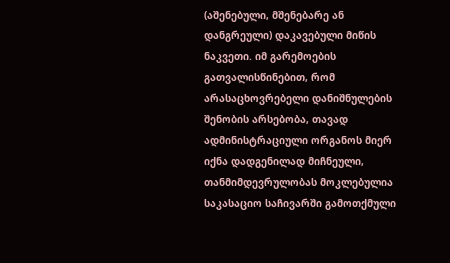(აშენებული, მშენებარე ან დანგრეული) დაკავებული მიწის ნაკვეთი. იმ გარემოების გათვალისწინებით, რომ არასაცხოვრებელი დანიშნულების შენობის არსებობა, თავად ადმინისტრაციული ორგანოს მიერ იქნა დადგენილად მიჩნეული, თანმიმდევრულობას მოკლებულია საკასაციო საჩივარში გამოთქმული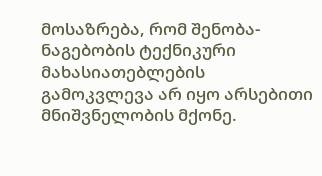მოსაზრება, რომ შენობა-ნაგებობის ტექნიკური მახასიათებლების გამოკვლევა არ იყო არსებითი მნიშვნელობის მქონე.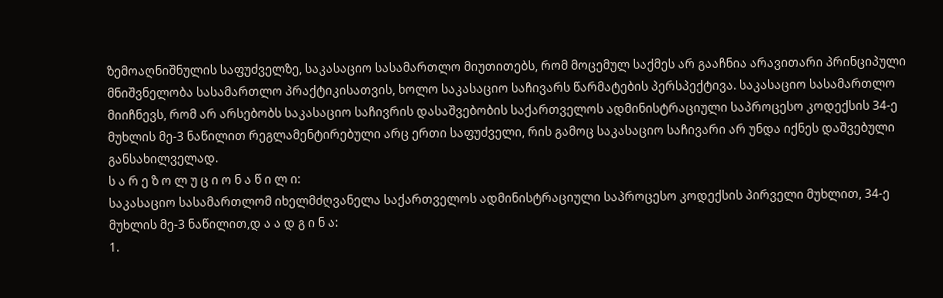ზემოაღნიშნულის საფუძველზე, საკასაციო სასამართლო მიუთითებს, რომ მოცემულ საქმეს არ გააჩნია არავითარი პრინციპული მნიშვნელობა სასამართლო პრაქტიკისათვის, ხოლო საკასაციო საჩივარს წარმატების პერსპექტივა. საკასაციო სასამართლო მიიჩნევს, რომ არ არსებობს საკასაციო საჩივრის დასაშვებობის საქართველოს ადმინისტრაციული საპროცესო კოდექსის 34-ე მუხლის მე-3 ნაწილით რეგლამენტირებული არც ერთი საფუძველი, რის გამოც საკასაციო საჩივარი არ უნდა იქნეს დაშვებული განსახილველად.
ს ა რ ე ზ ო ლ უ ც ი ო ნ ა წ ი ლ ი:
საკასაციო სასამართლომ იხელმძღვანელა საქართველოს ადმინისტრაციული საპროცესო კოდექსის პირველი მუხლით, 34-ე მუხლის მე-3 ნაწილით,დ ა ა დ გ ი ნ ა:
1.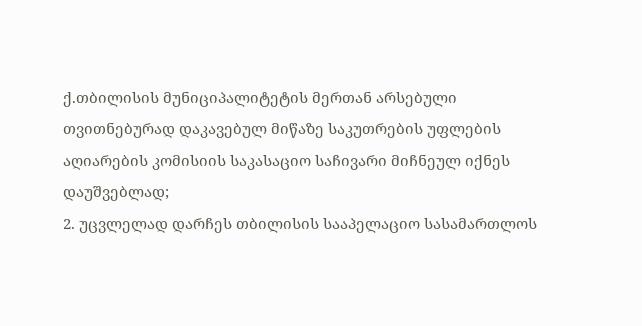ქ.თბილისის მუნიციპალიტეტის მერთან არსებული თვითნებურად დაკავებულ მიწაზე საკუთრების უფლების აღიარების კომისიის საკასაციო საჩივარი მიჩნეულ იქნეს დაუშვებლად;
2. უცვლელად დარჩეს თბილისის სააპელაციო სასამართლოს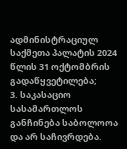ადმინისტრაციულ საქმეთა პალატის 2024 წლის 31 ოქტომბრის გადაწყვეტილება;
3. საკასაციო სასამართლოს განჩინება საბოლოოა და არ საჩივრდება.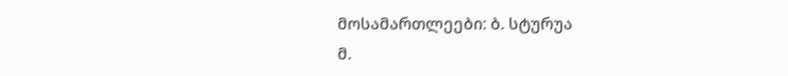მოსამართლეები: ბ. სტურუა
მ.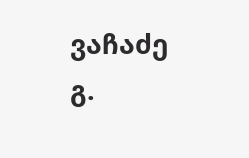ვაჩაძე
გ.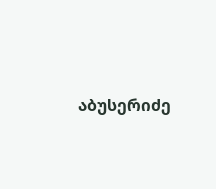აბუსერიძე